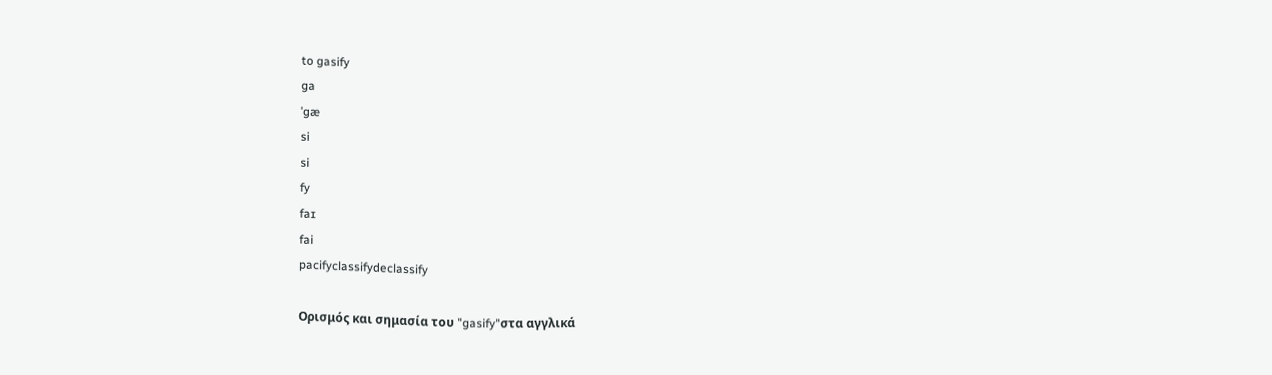to gasify
ga
ˈgæ
si
si
fy
faɪ
fai
pacifyclassifydeclassify

Ορισμός και σημασία του "gasify"στα αγγλικά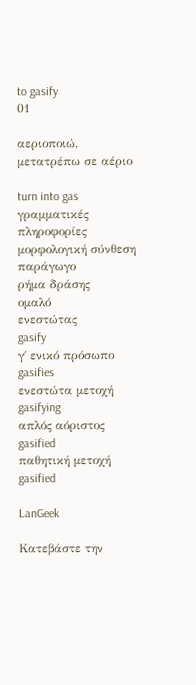to gasify
01

αεριοποιώ, μετατρέπω σε αέριο

turn into gas
γραμματικές πληροφορίες
μορφολογική σύνθεση
παράγωγο
ρήμα δράσης
ομαλό
ενεστώτας
gasify
γ΄ ενικό πρόσωπο
gasifies
ενεστώτα μετοχή
gasifying
απλός αόριστος
gasified
παθητική μετοχή
gasified

LanGeek

Κατεβάστε την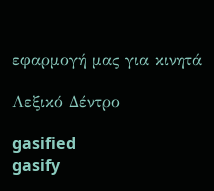εφαρμογή μας για κινητά

Λεξικό Δέντρο

gasified
gasify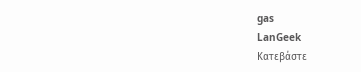gas
LanGeek
Κατεβάστε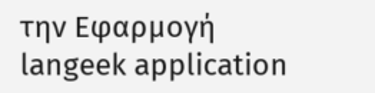την Εφαρμογή
langeek application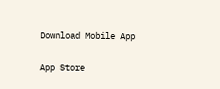Download Mobile App

App Store